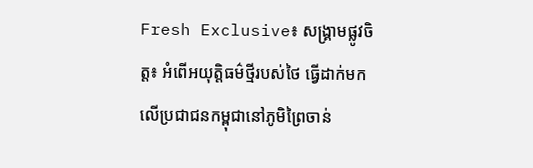Fresh Exclusive៖ សង្គ្រាមផ្លូវចិត្ត៖ អំពើអយុត្តិធម៌ថ្មីរបស់ថៃ ធ្វើដាក់មកលើប្រជាជនកម្ពុជានៅភូមិព្រៃចាន់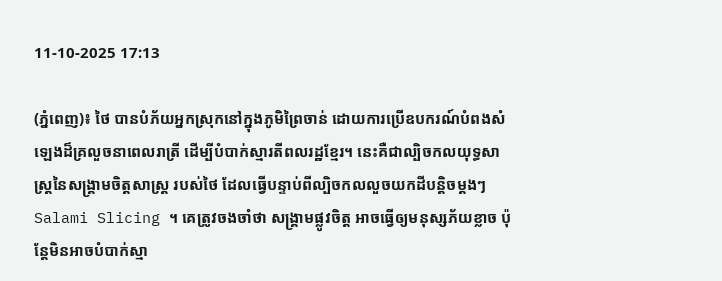11-10-2025 17:13

(ភ្នំពេញ)៖ ថៃ បានបំភ័យអ្នកស្រុកនៅក្នុងភូមិព្រៃចាន់ ដោយការប្រើឧបករណ៍បំពងសំឡេងដ៏គ្រលួចនាពេលរាត្រី ដើម្បីបំបាក់ស្មារតីពលរដ្ឋខ្មែរ។ នេះគឺជាល្បិចកលយុទ្ធសាស្ត្រនៃសង្គ្រាមចិត្តសាស្ត្រ របស់ថៃ ដែលធ្វើបន្ទាប់ពីល្បិចកលលួចយកដីបន្តិចម្តងៗ Salami Slicing ។ គេត្រូវចងចាំថា សង្គ្រាមផ្លូវចិត្ត អាចធ្វើឲ្យមនុស្សភ័យខ្លាច ប៉ុន្តែមិនអាចបំបាក់ស្មា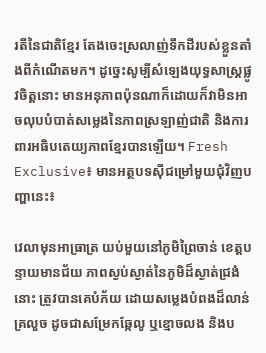រតីនៃជាតិខ្មែរ តែងចេះស្រលាញ់ទឹកដីរបស់ខ្លួនតាំងពីកំណើតមក។ ដូច្នេះសូម្បីសំឡេងយុទ្ធសាស្ត្រផ្លូវចិត្តនោះ មានអនុភាពប៉ុនណាក៏ដោយក៏វាមិនអាចលុបបំបាត់សម្លេងនៃភាពស្រឡាញ់ជាតិ និងការពារអធិបតេយ្យភាពខ្មែរបានឡើយ។ Fresh Exclusive៖ មានអត្ថបទស៊ីជម្រៅមួយជុំវិញបញ្ហានេះ៖

វេលាមុនអាធ្រាត្រ យប់មួយនៅភូមិព្រៃចាន់ ខេត្តបន្ទាយមានជ័យ ភាពស្ងប់ស្ងាត់នៃភូមិដ៏ស្ងាត់ជ្រងំនោះ ត្រូវបានគេបំភ័យ ដោយសម្លេងបំពងដ៏លាន់គ្រលួច ដូចជាសម្រែកឆ្កែលូ ឬខ្មោចលង និងប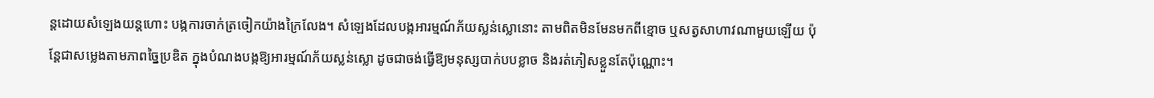ន្តដោយសំឡេងយន្តហោះ បង្កការចាក់ត្រចៀកយ៉ាងក្រៃលែង។ សំឡេងដែលបង្កអារម្មណ៍ភ័យស្លន់ស្លោនោះ តាមពិតមិនមែនមកពីខ្មោច ឬសត្វសាហាវណាមួយឡើយ ប៉ុន្តែជាសម្លេងតាមភាពច្នៃប្រឌិត ក្នុងបំណងបង្កឱ្យអារម្មណ៍ភ័យស្លន់ស្លោ ដូចជាចង់ធ្វើឱ្យមនុស្សបាក់បបខ្លាច និងរត់ភៀសខ្លួនតែប៉ុណ្ណោះ។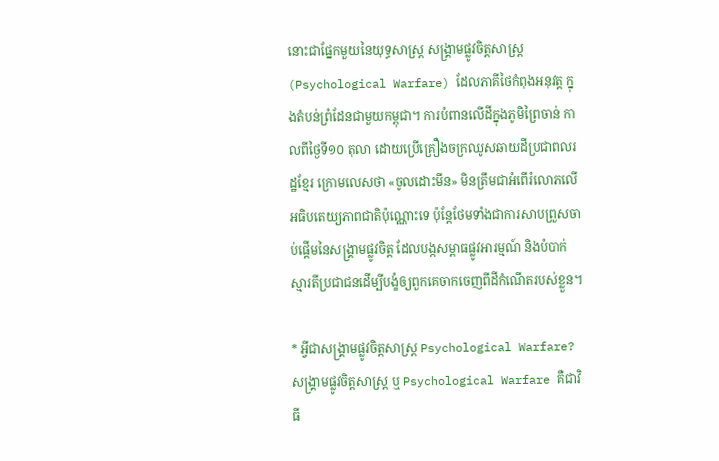នោះជាផ្នែកមួយនៃយុទ្ធសាស្ត្រ សង្គ្រាមផ្លូវចិត្តសាស្ត្រ (Psychological Warfare) ដែលភាគីថៃកំពុងអនុវត្ត ក្នុងតំបន់ព្រំដែនជាមួយកម្ពុជា។ ការបំពានលើដីក្នុងភូមិព្រៃចាន់ កាលពីថ្ងៃទី១០ តុលា ដោយប្រើគ្រឿងចក្រឈូសឆាយដីប្រជាពលរដ្ឋខ្មែរ ក្រោមលេសថា «ចូលដោះមីន» មិនត្រឹមជាអំពើរំលោភលើអធិបតេយ្យភាពជាតិប៉ុណ្ណោះទេ ប៉ុន្តែថែមទាំងជាការសាបព្រួសចាប់ផ្តើមនៃសង្គ្រាមផ្លូវចិត្ត ដែលបង្កសម្ពាធផ្លូវអារម្មណ៍ និងបំបាក់ស្មារតីប្រជាជនដើម្បីបង្ខំឲ្យពួកគេចាកចេញពីដីកំណើតរបស់ខ្លួន។

* អ្វីជាសង្គ្រាមផ្លូវចិត្តសាស្ត្រ Psychological Warfare?
សង្គ្រាមផ្លូវចិត្តសាស្ត្រ ឬ Psychological Warfare គឺជាវិធី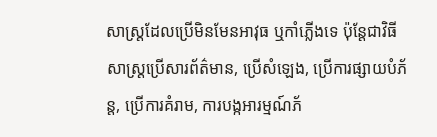សាស្ត្រដែលប្រើមិនមែនអាវុធ ឬកាំភ្លើងទេ ប៉ុន្តែជាវិធីសាស្ត្រប្រើសារព័ត៌មាន, ប្រើសំឡេង, ប្រើការផ្សាយបំភ័ន្ត, ប្រើការគំរាម, ការបង្កអារម្មណ៍ភ័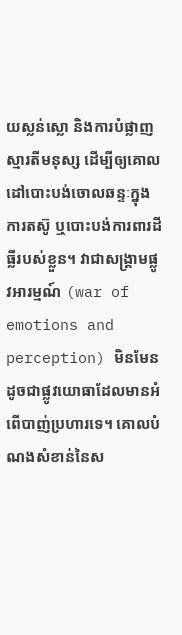យស្លន់ស្លោ និងការបំផ្លាញស្មារតីមនុស្ស ដើម្បីឲ្យគោលដៅបោះបង់ចោលឆន្ទៈក្នុងការតស៊ូ ឬបោះបង់ការពារដីធ្លីរបស់ខ្លួន។ វាជាសង្គ្រាមផ្លូវអារម្មណ៍ (war of emotions and perception) មិនមែនដូចជាផ្លូវយោធាដែលមានអំពើបាញ់ប្រហារទេ។ គោលបំណងសំខាន់នៃស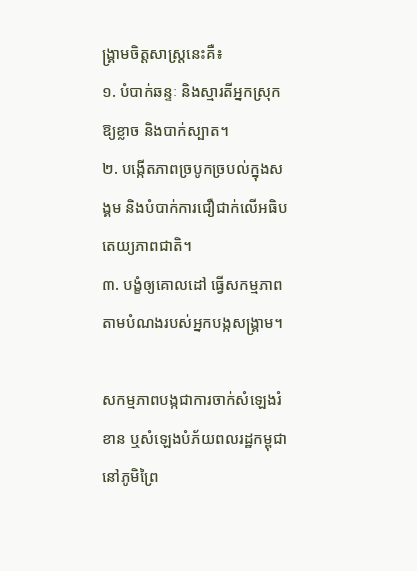ង្គ្រាមចិត្តសាស្ត្រនេះគឺ៖
១. បំបាក់ឆន្ទៈ និងស្មារតីអ្នកស្រុកឱ្យខ្លាច និងបាក់ស្បាត។
២. បង្កើតភាពច្របូកច្របល់ក្នុងសង្គម និងបំបាក់ការជឿជាក់លើអធិបតេយ្យភាពជាតិ។
៣. បង្ខំឲ្យគោលដៅ ធ្វើសកម្មភាពតាមបំណងរបស់អ្នកបង្កសង្គ្រាម។

សកម្មភាពបង្កជាការចាក់សំឡេងរំខាន ឬសំឡេងបំភ័យពលរដ្ឋកម្ពុជា នៅភូមិព្រៃ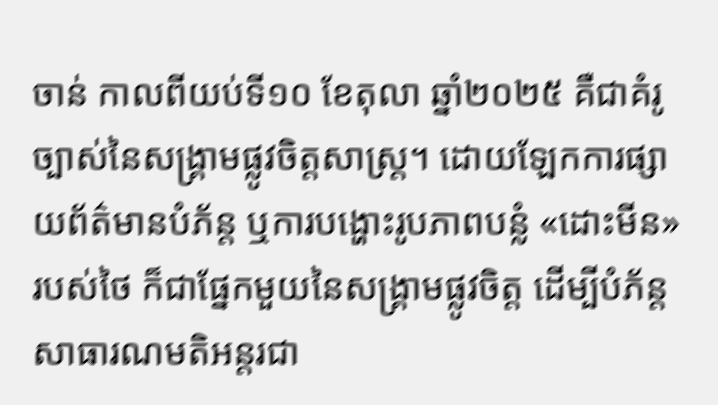ចាន់ កាលពីយប់ទី១០ ខែតុលា ឆ្នាំ២០២៥ គឺជាគំរូច្បាស់នៃសង្គ្រាមផ្លូវចិត្តសាស្ត្រ។ ដោយឡែកការផ្សាយព័ត៌មានបំភ័ន្ត ឬការបង្ហោះរូបភាពបន្លំ «ដោះមីន» របស់ថៃ ក៏ជាផ្នែកមួយនៃសង្គ្រាមផ្លូវចិត្ត ដើម្បីបំភ័ន្តសាធារណមតិអន្តរជា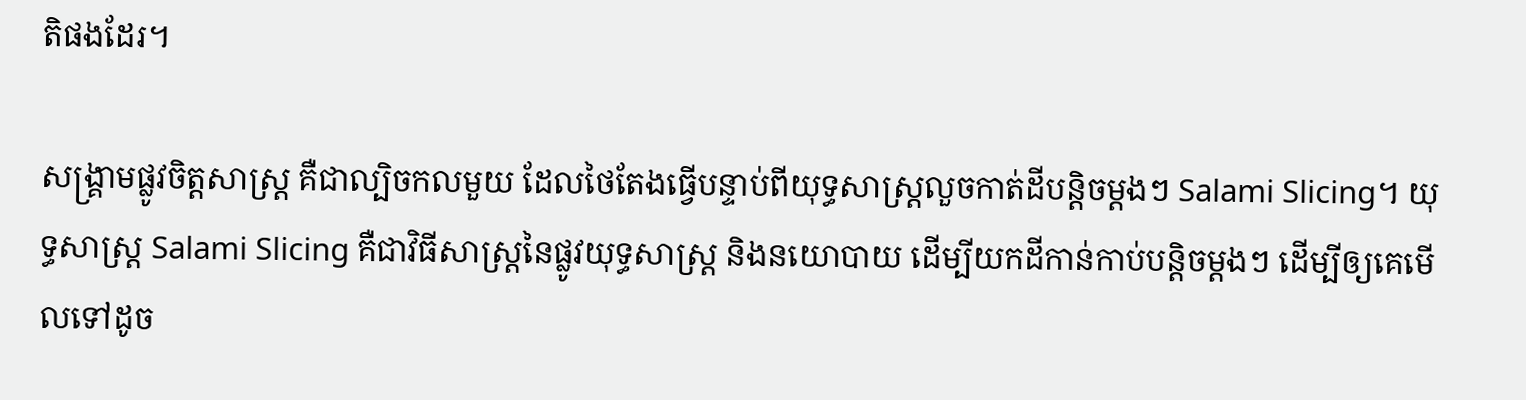តិផងដែរ។

សង្គ្រាមផ្លូវចិត្តសាស្ត្រ គឺជាល្បិចកលមួយ ដែលថៃតែងធ្វើបន្ទាប់ពីយុទ្ធសាស្ត្រលួចកាត់ដីបន្តិចម្តងៗ Salami Slicing។ យុទ្ធសាស្ត្រ Salami Slicing គឺជាវិធីសាស្ត្រនៃផ្លូវយុទ្ធសាស្ត្រ និងនយោបាយ ដើម្បីយកដីកាន់កាប់បន្តិចម្ដងៗ ដើម្បីឲ្យគេមើលទៅដូច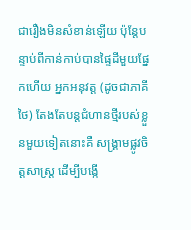ជារឿងមិនសំខាន់ឡើយ ប៉ុន្តែបន្ទាប់ពីកាន់កាប់បានផ្ទៃដីមួយផ្នែកហើយ អ្នកអនុវត្ត (ដូចជាភាគីថៃ) តែងតែបន្តជំហានថ្មីរបស់ខ្លួនមួយទៀតនោះគឺ សង្គ្រាមផ្លូវចិត្តសាស្ត្រ ដើម្បីបង្កើ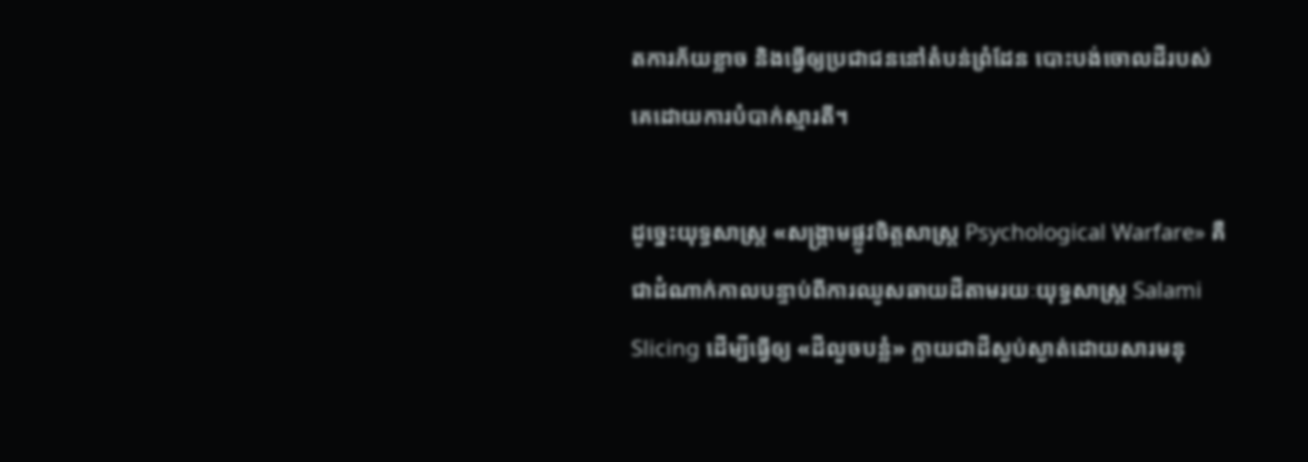តការភ័យខ្លាច និងធ្វើឲ្យប្រជាជននៅតំបន់ព្រំដែន បោះបង់ចោលដីរបស់គេដោយការបំបាក់ស្មារតី។

ដូច្នេះយុទ្ធសាស្ត្រ «សង្គ្រាមផ្លូវចិត្តសាស្ត្រ Psychological Warfare» គឺជាដំណាក់កាលបន្ទាប់ពីការឈូសឆាយដីតាមរយៈយុទ្ធសាស្ត្រ Salami Slicing ដើម្បីធ្វើឲ្យ «ដីលួចបន្លំ» ក្លាយជាដីស្ងប់ស្ងាត់ដោយសារមនុ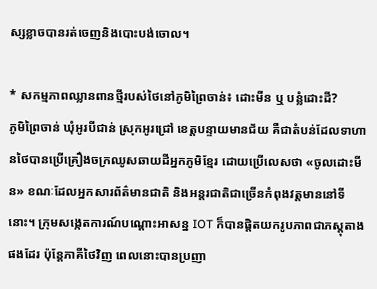ស្សខ្លាចបានរត់ចេញនិងបោះបង់ចោល។

* សកម្មភាពឈ្លានពានថ្មីរបស់ថៃនៅភូមិព្រៃចាន់៖ ដោះមីន ឬ បន្លំដោះដី?
ភូមិព្រៃចាន់ ឃុំអូរបីជាន់ ស្រុកអូរជ្រៅ ខេត្តបន្ទាយមានជ័យ គឺជាតំបន់ដែលទាហានថៃបានប្រើគ្រឿងចក្រឈូសឆាយដីអ្នកភូមិខ្មែរ ដោយប្រើលេសថា «ចូលដោះមីន» ខណៈដែលអ្នកសារព័ត៌មានជាតិ និងអន្តរជាតិជាច្រើនកំពុងវត្តមាននៅទីនោះ។ ក្រុមសង្កេតការណ៍បណ្តោះអាសន្ន IOT ក៏បានផ្តិតយករូបភាពជាភស្តុតាងផងដែរ ប៉ុន្តែភាគីថៃវិញ ពេលនោះបានប្រញា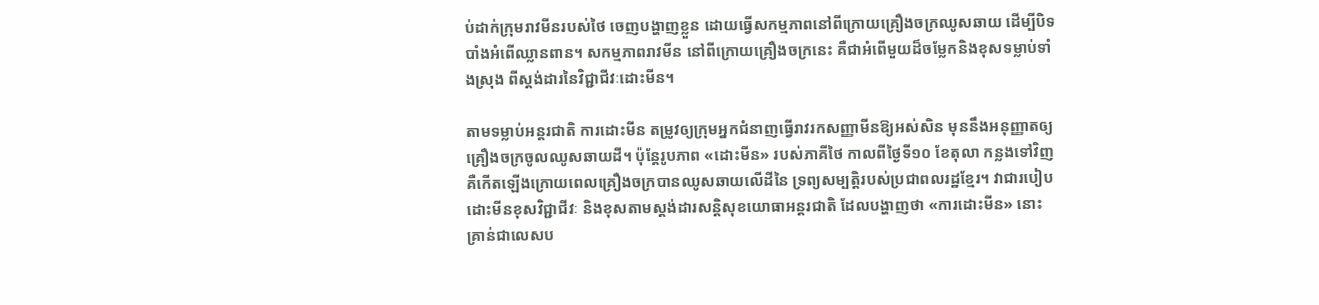ប់ដាក់ក្រុមរាវមីនរបស់ថៃ ចេញបង្ហាញខ្លួន ដោយធ្វើសកម្មភាពនៅពីក្រោយគ្រឿងចក្រឈូសឆាយ ដើម្បីបិទបាំងអំពើឈ្លានពាន។ សកម្មភាពរាវមីន នៅពីក្រោយគ្រឿងចក្រនេះ គឺជាអំពើមួយដ៏ចម្លែកនិងខុសទម្លាប់ទាំងស្រុង ពីស្តង់ដារនៃវិជ្ជាជីវៈដោះមីន។

តាមទម្លាប់អន្តរជាតិ ការដោះមីន តម្រូវឲ្យក្រុមអ្នកជំនាញធ្វើរាវរកសញ្ញាមីនឱ្យអស់សិន មុននឹងអនុញ្ញាតឲ្យគ្រឿងចក្រចូលឈូសឆាយដី។ ប៉ុន្តែរូបភាព «ដោះមីន» របស់ភាគីថៃ កាលពីថ្ងៃទី១០ ខែតុលា កន្លងទៅវិញ គឺកើតឡើងក្រោយពេលគ្រឿងចក្របានឈូសឆាយលើដីនៃ ទ្រព្យសម្បត្តិរបស់ប្រជាពលរដ្ឋខ្មែរ។ វាជារបៀបដោះមីនខុសវិជ្ជាជីវៈ និងខុសតាមស្តង់ដារសន្តិសុខយោធាអន្តរជាតិ ដែលបង្ហាញថា «ការដោះមីន» នោះ គ្រាន់ជាលេសប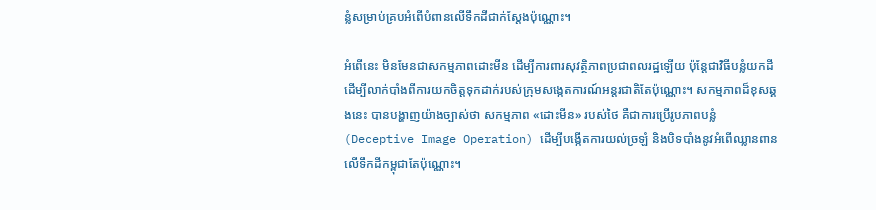ន្លំសម្រាប់គ្របអំពើបំពានលើទឹកដីជាក់ស្តែងប៉ុណ្ណោះ។

អំពើនេះ មិនមែនជាសកម្មភាពដោះមីន ដើម្បីការពារសុវត្ថិភាពប្រជាពលរដ្ឋឡើយ ប៉ុន្តែជាវិធីបន្លំយកដីដើម្បីលាក់បាំងពីការយកចិត្តទុកដាក់របស់ក្រុមសង្កេតការណ៍អន្តរជាតិតែប៉ុណ្ណោះ។ សកម្មភាពដ៏ខុសឆ្គងនេះ បានបង្ហាញយ៉ាងច្បាស់ថា សកម្មភាព «ដោះមីន» របស់ថៃ គឺជាការប្រើរូបភាពបន្លំ (Deceptive Image Operation) ដើម្បីបង្កើតការយល់ច្រឡំ និងបិទបាំងនូវអំពើឈ្លានពានលើទឹកដីកម្ពុជាតែប៉ុណ្ណោះ។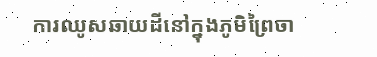ការឈូសឆាយដីនៅក្នុងភូមិព្រៃចា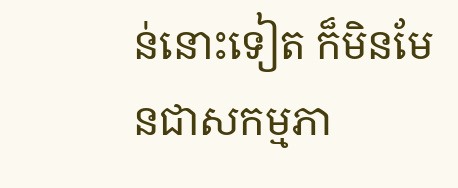ន់នោះទៀត ក៏មិនមែនជាសកម្មភា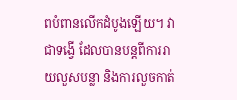ពបំពានលើកដំបូងឡើយ។ វាជាទង្វើ ដែលបានបន្តពីការរាយលួសបន្លា និងការលួចកាត់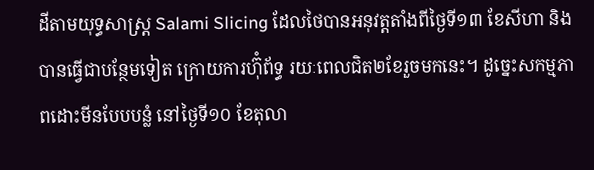ដីតាមយុទ្ធសាស្ត្រ Salami Slicing ដែលថៃបានអនុវត្តតាំងពីថ្ងៃទី១៣ ខែសីហា និងបានធ្វើជាបន្ថែមទៀត ក្រោយការហ៊ុំព័ទ្ធ រយៈពេលជិត២ខែរួចមកនេះ។ ដូច្នេះសកម្មភាពដោះមីនបែបបន្លំ នៅថ្ងៃទី១០ ខែតុលា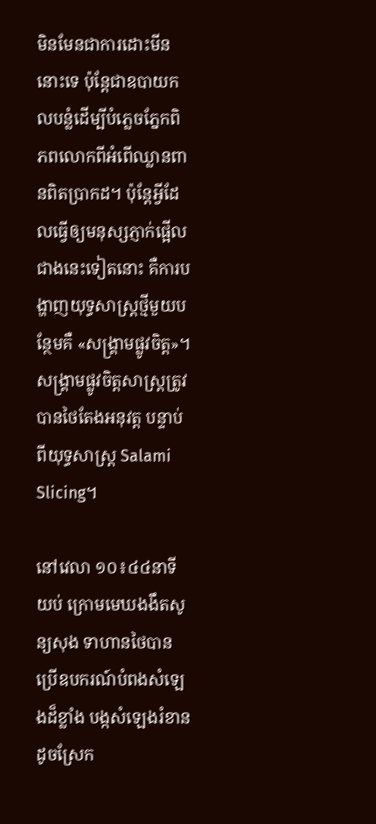មិនមែនជាការដោះមីននោះទេ ប៉ុន្តែជាឧបាយកលបន្លំដើម្បីបំភ្លេចភ្នែកពិភពលោកពីអំពើឈ្លានពានពិតប្រាកដ។ ប៉ុន្តែអ្វីដែលធ្វើឲ្យមនុស្សភ្ញាក់ផ្អើលជាងនេះទៀតនោះ គឺការបង្ហាញយុទ្ធសាស្ត្រថ្មីមួយបន្ថែមគឺ «សង្គ្រាមផ្លូវចិត្ត»។ សង្គ្រាមផ្លូវចិត្តសាស្ត្រត្រូវបានថៃតែងអនុវត្ត បន្ទាប់ពីយុទ្ធសាស្ត្រ Salami Slicing។

នៅវេលា ១០៖៤៤នាទីយប់ ក្រោមមេឃងងឹតសូន្យសុង ទាហានថៃបានប្រើឧបករណ៍បំពងសំឡេងដ៏ខ្លាំង បង្កសំឡេងរំខានដូចស្រែក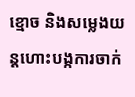ខ្មោច និងសម្លេងយន្តហោះបង្កការចាក់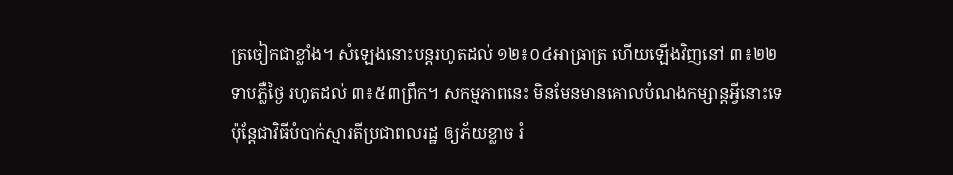ត្រចៀកជាខ្លាំង។ សំឡេងនោះបន្តរហូតដល់ ១២៖០៤អាធ្រាត្រ ហើយឡើងវិញនៅ ៣៖២២ទាបភ្លឺថ្ងៃ រហូតដល់ ៣៖៥៣ព្រឹក។ សកម្មភាពនេះ មិនមែនមានគោលបំណងកម្សាន្តអ្វីនោះទេ ប៉ុន្តែជាវិធីបំបាក់ស្មារតីប្រជាពលរដ្ឋ ឲ្យភ័យខ្លាច រំ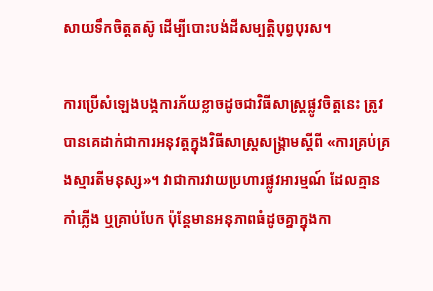សាយទឹកចិត្តតស៊ូ ដើម្បីបោះបង់ដីសម្បត្តិបុព្វបុរស។

ការប្រើសំឡេងបង្កការភ័យខ្លាចដូចជាវិធីសាស្ត្រផ្លូវចិត្តនេះ ត្រូវបានគេដាក់ជាការអនុវត្តក្នុងវិធីសាស្ត្រសង្គ្រាមស្ដីពី «ការគ្រប់គ្រងស្មារតីមនុស្ស»។ វាជាការវាយប្រហារផ្លូវអារម្មណ៍ ដែលគ្មានកាំភ្លើង ឬគ្រាប់បែក ប៉ុន្តែមានអនុភាពធំដូចគ្នាក្នុងកា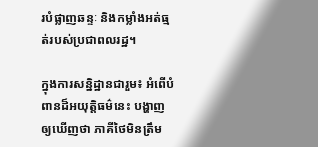របំផ្លាញឆន្ទៈ និងកម្លាំងអត់ធ្មត់របស់ប្រជាពលរដ្ឋ។

ក្នុងការសន្និដ្ឋានជារួម៖ អំពើបំពានដ៏អយុត្តិធម៌នេះ បង្ហាញឲ្យឃើញថា ភាគីថៃមិនត្រឹម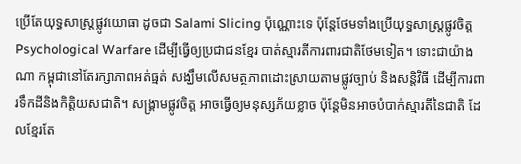ប្រើតែយុទ្ធសាស្ត្រផ្លូវយោធា ដូចជា Salami Slicing ប៉ុណ្ណោះទេ ប៉ុន្តែថែមទាំងប្រើយុទ្ធសាស្ត្រផ្លូវចិត្ត Psychological Warfare ដើម្បីធ្វើឲ្យប្រជាជនខ្មែរ បាត់ស្មារតីការពារជាតិថែមទៀត។ ទោះជាយ៉ាងណា កម្ពុជានៅតែរក្សាភាពអត់ធ្មត់ សង្ឃឹមលើសមត្ថភាពដោះស្រាយតាមផ្លូវច្បាប់ និងសន្តិវិធី ដើម្បីការពារទឹកដីនិងកិត្តិយសជាតិ។ សង្គ្រាមផ្លូវចិត្ត អាចធ្វើឲ្យមនុស្សភ័យខ្លាច ប៉ុន្តែមិនអាចបំបាក់ស្មារតីនៃជាតិ ដែលខ្មែរតែ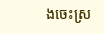ងចេះស្រ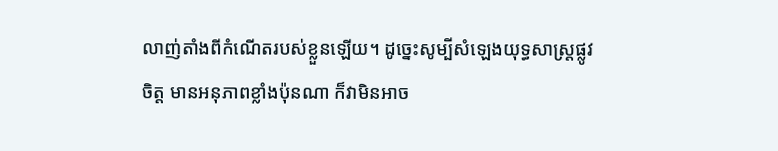លាញ់តាំងពីកំណើតរបស់ខ្លួនឡើយ។ ដូច្នេះសូម្បីសំឡេងយុទ្ធសាស្ត្រផ្លូវចិត្ត មានអនុភាពខ្លាំងប៉ុនណា ក៏វាមិនអាច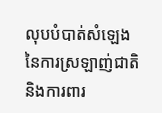លុបបំបាត់សំឡេងនៃការស្រឡាញ់ជាតិ និងការពារ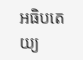អធិបតេយ្យ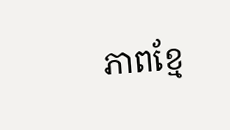ភាពខ្មែ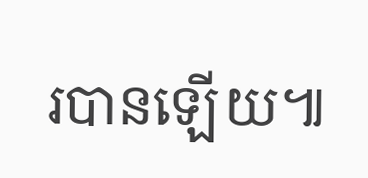របានឡើយ៕